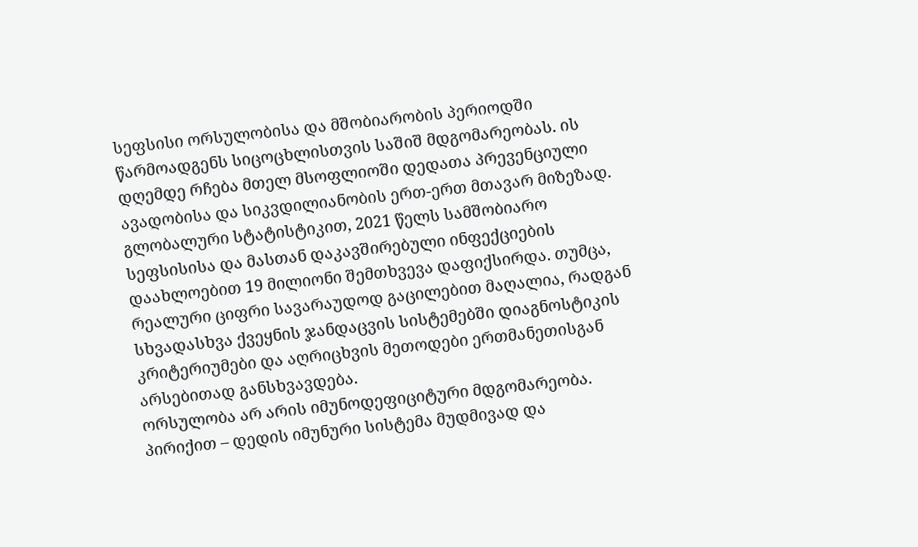სეფსისი ორსულობისა და მშობიარობის პერიოდში წარმოადგენს სიცოცხლისთვის საშიშ მდგომარეობას. ის დღემდე რჩება მთელ მსოფლიოში დედათა პრევენციული ავადობისა და სიკვდილიანობის ერთ-ერთ მთავარ მიზეზად.
გლობალური სტატისტიკით, 2021 წელს სამშობიარო სეფსისისა და მასთან დაკავშირებული ინფექციების დაახლოებით 19 მილიონი შემთხვევა დაფიქსირდა. თუმცა, რეალური ციფრი სავარაუდოდ გაცილებით მაღალია, რადგან სხვადასხვა ქვეყნის ჯანდაცვის სისტემებში დიაგნოსტიკის კრიტერიუმები და აღრიცხვის მეთოდები ერთმანეთისგან არსებითად განსხვავდება.
ორსულობა არ არის იმუნოდეფიციტური მდგომარეობა. პირიქით – დედის იმუნური სისტემა მუდმივად და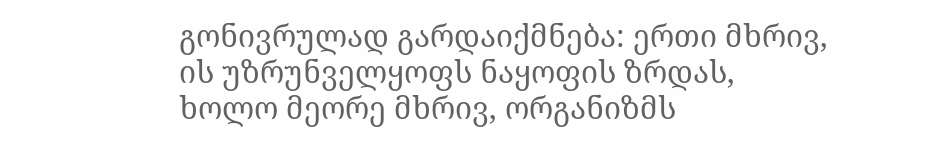გონივრულად გარდაიქმნება: ერთი მხრივ, ის უზრუნველყოფს ნაყოფის ზრდას, ხოლო მეორე მხრივ, ორგანიზმს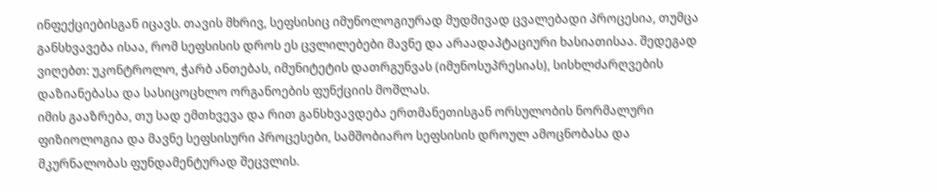ინფექციებისგან იცავს. თავის მხრივ, სეფსისიც იმუნოლოგიურად მუდმივად ცვალებადი პროცესია, თუმცა განსხვავება ისაა, რომ სეფსისის დროს ეს ცვლილებები მავნე და არაადაპტაციური ხასიათისაა. შედეგად ვიღებთ: უკონტროლო, ჭარბ ანთებას, იმუნიტეტის დათრგუნვას (იმუნოსუპრესიას), სისხლძარღვების დაზიანებასა და სასიცოცხლო ორგანოების ფუნქციის მოშლას.
იმის გააზრება, თუ სად ემთხვევა და რით განსხვავდება ერთმანეთისგან ორსულობის ნორმალური ფიზიოლოგია და მავნე სეფსისური პროცესები, სამშობიარო სეფსისის დროულ ამოცნობასა და მკურნალობას ფუნდამენტურად შეცვლის.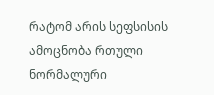რატომ არის სეფსისის ამოცნობა რთული
ნორმალური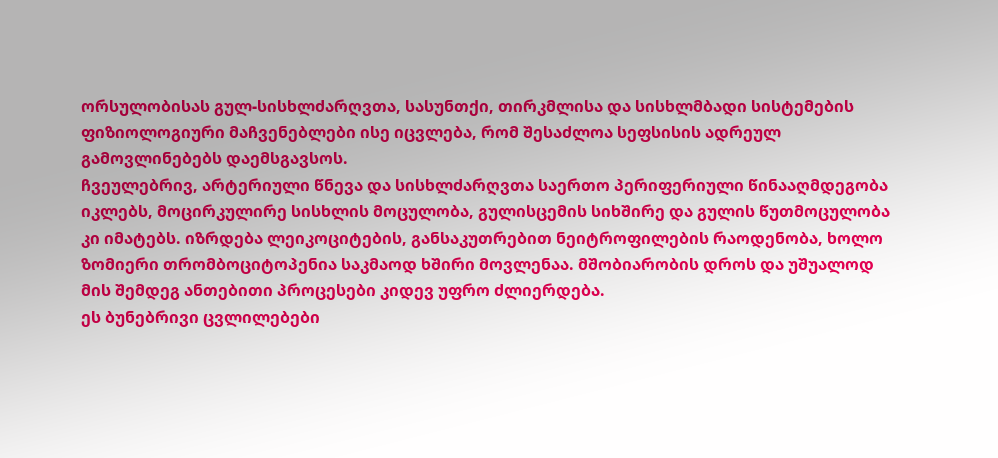ორსულობისას გულ-სისხლძარღვთა, სასუნთქი, თირკმლისა და სისხლმბადი სისტემების ფიზიოლოგიური მაჩვენებლები ისე იცვლება, რომ შესაძლოა სეფსისის ადრეულ გამოვლინებებს დაემსგავსოს.
ჩვეულებრივ, არტერიული წნევა და სისხლძარღვთა საერთო პერიფერიული წინააღმდეგობა იკლებს, მოცირკულირე სისხლის მოცულობა, გულისცემის სიხშირე და გულის წუთმოცულობა კი იმატებს. იზრდება ლეიკოციტების, განსაკუთრებით ნეიტროფილების რაოდენობა, ხოლო ზომიერი თრომბოციტოპენია საკმაოდ ხშირი მოვლენაა. მშობიარობის დროს და უშუალოდ მის შემდეგ ანთებითი პროცესები კიდევ უფრო ძლიერდება.
ეს ბუნებრივი ცვლილებები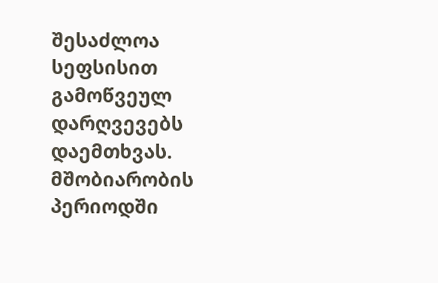შესაძლოა სეფსისით გამოწვეულ დარღვევებს დაემთხვას. მშობიარობის პერიოდში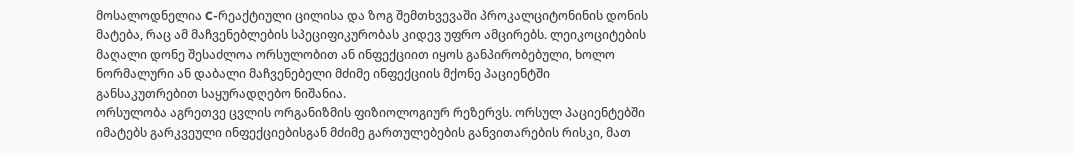მოსალოდნელია C-რეაქტიული ცილისა და ზოგ შემთხვევაში პროკალციტონინის დონის მატება, რაც ამ მაჩვენებლების სპეციფიკურობას კიდევ უფრო ამცირებს. ლეიკოციტების მაღალი დონე შესაძლოა ორსულობით ან ინფექციით იყოს განპირობებული, ხოლო ნორმალური ან დაბალი მაჩვენებელი მძიმე ინფექციის მქონე პაციენტში განსაკუთრებით საყურადღებო ნიშანია.
ორსულობა აგრეთვე ცვლის ორგანიზმის ფიზიოლოგიურ რეზერვს. ორსულ პაციენტებში იმატებს გარკვეული ინფექციებისგან მძიმე გართულებების განვითარების რისკი, მათ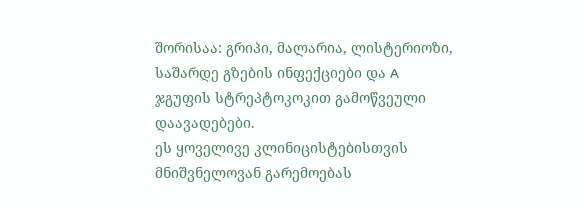შორისაა: გრიპი, მალარია, ლისტერიოზი, საშარდე გზების ინფექციები და A ჯგუფის სტრეპტოკოკით გამოწვეული დაავადებები.
ეს ყოველივე კლინიცისტებისთვის მნიშვნელოვან გარემოებას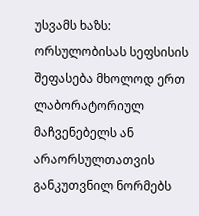უსვამს ხაზს: ორსულობისას სეფსისის შეფასება მხოლოდ ერთ ლაბორატორიულ მაჩვენებელს ან არაორსულთათვის განკუთვნილ ნორმებს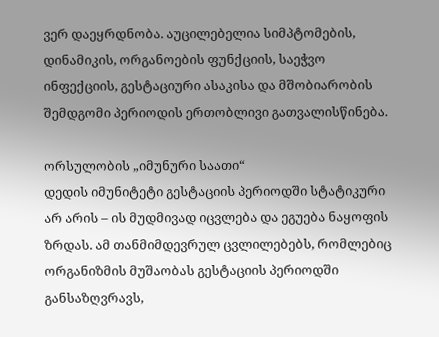ვერ დაეყრდნობა. აუცილებელია სიმპტომების, დინამიკის, ორგანოების ფუნქციის, საეჭვო ინფექციის, გესტაციური ასაკისა და მშობიარობის შემდგომი პერიოდის ერთობლივი გათვალისწინება.

ორსულობის „იმუნური საათი“
დედის იმუნიტეტი გესტაციის პერიოდში სტატიკური არ არის – ის მუდმივად იცვლება და ეგუება ნაყოფის ზრდას. ამ თანმიმდევრულ ცვლილებებს, რომლებიც ორგანიზმის მუშაობას გესტაციის პერიოდში განსაზღვრავს,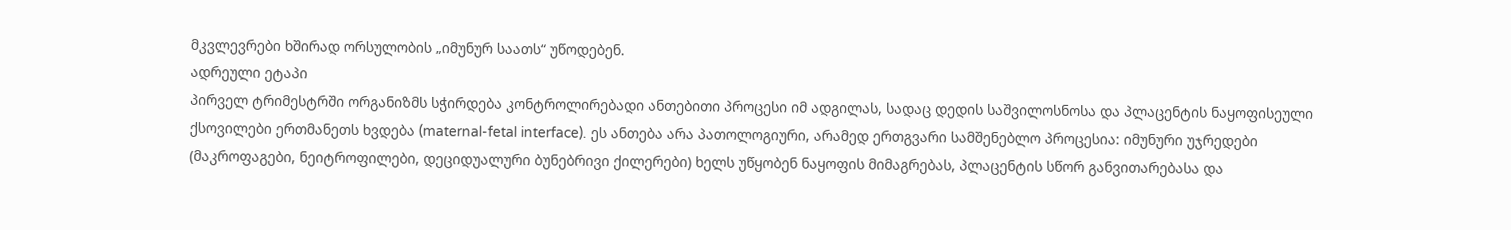მკვლევრები ხშირად ორსულობის „იმუნურ საათს“ უწოდებენ.
ადრეული ეტაპი
პირველ ტრიმესტრში ორგანიზმს სჭირდება კონტროლირებადი ანთებითი პროცესი იმ ადგილას, სადაც დედის საშვილოსნოსა და პლაცენტის ნაყოფისეული ქსოვილები ერთმანეთს ხვდება (maternal-fetal interface). ეს ანთება არა პათოლოგიური, არამედ ერთგვარი სამშენებლო პროცესია: იმუნური უჯრედები (მაკროფაგები, ნეიტროფილები, დეციდუალური ბუნებრივი ქილერები) ხელს უწყობენ ნაყოფის მიმაგრებას, პლაცენტის სწორ განვითარებასა და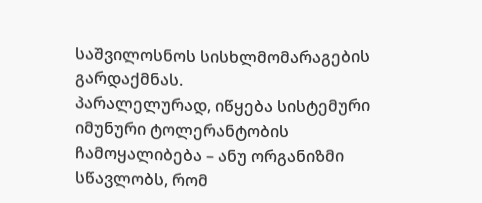საშვილოსნოს სისხლმომარაგების გარდაქმნას.
პარალელურად, იწყება სისტემური იმუნური ტოლერანტობის ჩამოყალიბება – ანუ ორგანიზმი სწავლობს, რომ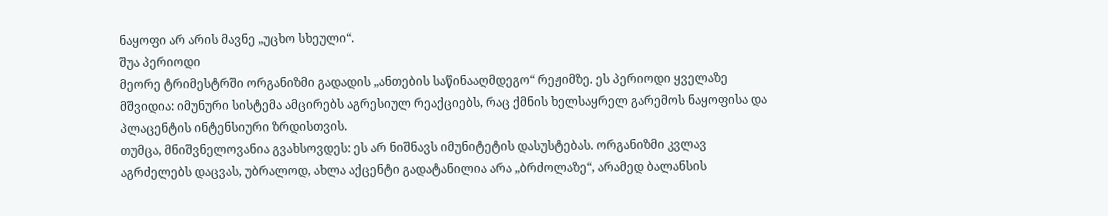ნაყოფი არ არის მავნე „უცხო სხეული“.
შუა პერიოდი
მეორე ტრიმესტრში ორგანიზმი გადადის „ანთების საწინააღმდეგო“ რეჟიმზე. ეს პერიოდი ყველაზე მშვიდია: იმუნური სისტემა ამცირებს აგრესიულ რეაქციებს, რაც ქმნის ხელსაყრელ გარემოს ნაყოფისა და პლაცენტის ინტენსიური ზრდისთვის.
თუმცა, მნიშვნელოვანია გვახსოვდეს: ეს არ ნიშნავს იმუნიტეტის დასუსტებას. ორგანიზმი კვლავ აგრძელებს დაცვას, უბრალოდ, ახლა აქცენტი გადატანილია არა „ბრძოლაზე“, არამედ ბალანსის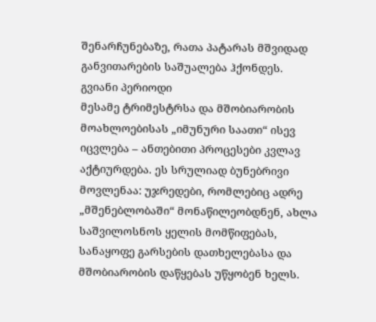შენარჩუნებაზე, რათა პატარას მშვიდად განვითარების საშუალება ჰქონდეს.
გვიანი პერიოდი
მესამე ტრიმესტრსა და მშობიარობის მოახლოებისას „იმუნური საათი“ ისევ იცვლება – ანთებითი პროცესები კვლავ აქტიურდება. ეს სრულიად ბუნებრივი მოვლენაა: უჯრედები, რომლებიც ადრე „მშენებლობაში“ მონაწილეობდნენ, ახლა საშვილოსნოს ყელის მომწიფებას, სანაყოფე გარსების დათხელებასა და მშობიარობის დაწყებას უწყობენ ხელს.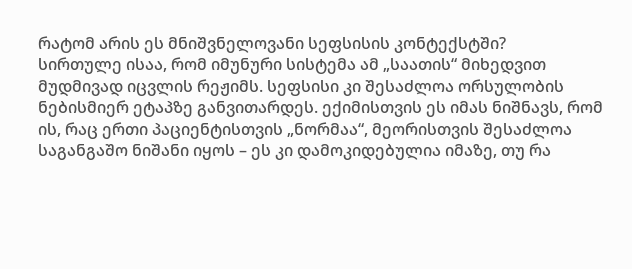რატომ არის ეს მნიშვნელოვანი სეფსისის კონტექსტში?
სირთულე ისაა, რომ იმუნური სისტემა ამ „საათის“ მიხედვით მუდმივად იცვლის რეჟიმს. სეფსისი კი შესაძლოა ორსულობის ნებისმიერ ეტაპზე განვითარდეს. ექიმისთვის ეს იმას ნიშნავს, რომ ის, რაც ერთი პაციენტისთვის „ნორმაა“, მეორისთვის შესაძლოა საგანგაშო ნიშანი იყოს – ეს კი დამოკიდებულია იმაზე, თუ რა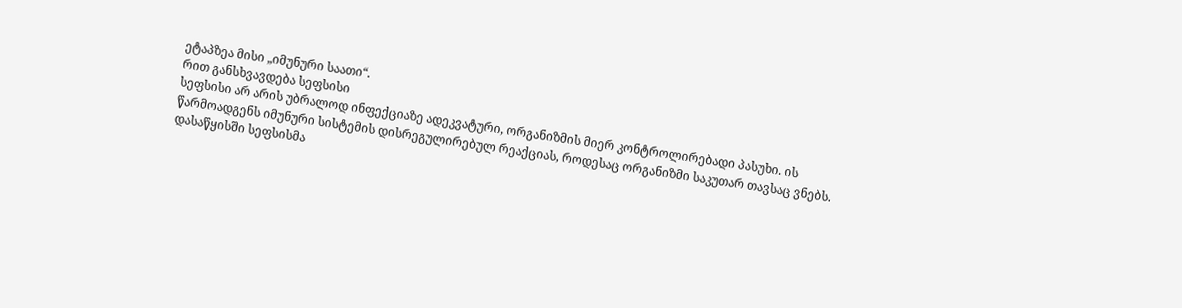ეტაპზეა მისი „იმუნური საათი“.
რით განსხვავდება სეფსისი
სეფსისი არ არის უბრალოდ ინფექციაზე ადეკვატური, ორგანიზმის მიერ კონტროლირებადი პასუხი. ის წარმოადგენს იმუნური სისტემის დისრეგულირებულ რეაქციას, როდესაც ორგანიზმი საკუთარ თავსაც ვნებს.
დასაწყისში სეფსისმა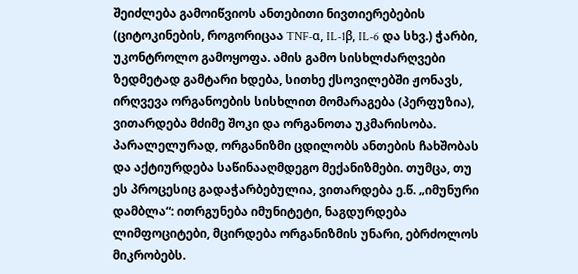შეიძლება გამოიწვიოს ანთებითი ნივთიერებების (ციტოკინების, როგორიცაა TNF-α, IL-1β, IL-6 და სხვ.) ჭარბი, უკონტროლო გამოყოფა. ამის გამო სისხლძარღვები ზედმეტად გამტარი ხდება, სითხე ქსოვილებში ჟონავს, ირღვევა ორგანოების სისხლით მომარაგება (პერფუზია), ვითარდება მძიმე შოკი და ორგანოთა უკმარისობა.
პარალელურად, ორგანიზმი ცდილობს ანთების ჩახშობას და აქტიურდება საწინააღმდეგო მექანიზმები. თუმცა, თუ ეს პროცესიც გადაჭარბებულია, ვითარდება ე.წ. „იმუნური დამბლა“: ითრგუნება იმუნიტეტი, ნაგდურდება ლიმფოციტები, მცირდება ორგანიზმის უნარი, ებრძოლოს მიკრობებს.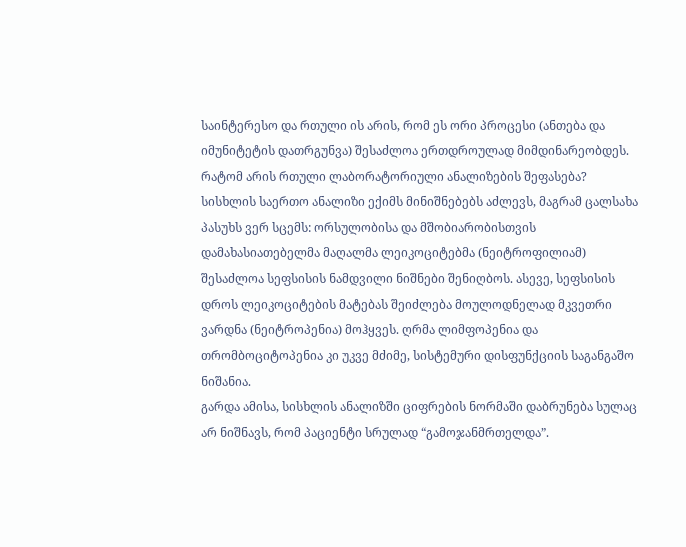საინტერესო და რთული ის არის, რომ ეს ორი პროცესი (ანთება და იმუნიტეტის დათრგუნვა) შესაძლოა ერთდროულად მიმდინარეობდეს.
რატომ არის რთული ლაბორატორიული ანალიზების შეფასება?
სისხლის საერთო ანალიზი ექიმს მინიშნებებს აძლევს, მაგრამ ცალსახა პასუხს ვერ სცემს: ორსულობისა და მშობიარობისთვის დამახასიათებელმა მაღალმა ლეიკოციტებმა (ნეიტროფილიამ) შესაძლოა სეფსისის ნამდვილი ნიშნები შენიღბოს. ასევე, სეფსისის დროს ლეიკოციტების მატებას შეიძლება მოულოდნელად მკვეთრი ვარდნა (ნეიტროპენია) მოჰყვეს. ღრმა ლიმფოპენია და თრომბოციტოპენია კი უკვე მძიმე, სისტემური დისფუნქციის საგანგაშო ნიშანია.
გარდა ამისა, სისხლის ანალიზში ციფრების ნორმაში დაბრუნება სულაც არ ნიშნავს, რომ პაციენტი სრულად “გამოჯანმრთელდა”.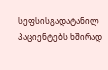სეფსისგადატანილ პაციენტებს ხშირად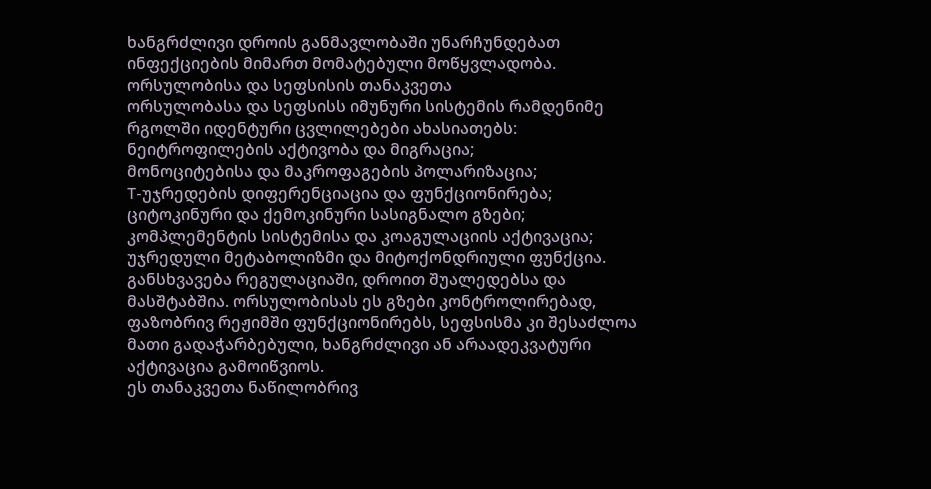ხანგრძლივი დროის განმავლობაში უნარჩუნდებათ ინფექციების მიმართ მომატებული მოწყვლადობა.
ორსულობისა და სეფსისის თანაკვეთა
ორსულობასა და სეფსისს იმუნური სისტემის რამდენიმე რგოლში იდენტური ცვლილებები ახასიათებს:
ნეიტროფილების აქტივობა და მიგრაცია;
მონოციტებისა და მაკროფაგების პოლარიზაცია;
T-უჯრედების დიფერენციაცია და ფუნქციონირება;
ციტოკინური და ქემოკინური სასიგნალო გზები;
კომპლემენტის სისტემისა და კოაგულაციის აქტივაცია;
უჯრედული მეტაბოლიზმი და მიტოქონდრიული ფუნქცია.
განსხვავება რეგულაციაში, დროით შუალედებსა და მასშტაბშია. ორსულობისას ეს გზები კონტროლირებად, ფაზობრივ რეჟიმში ფუნქციონირებს, სეფსისმა კი შესაძლოა მათი გადაჭარბებული, ხანგრძლივი ან არაადეკვატური აქტივაცია გამოიწვიოს.
ეს თანაკვეთა ნაწილობრივ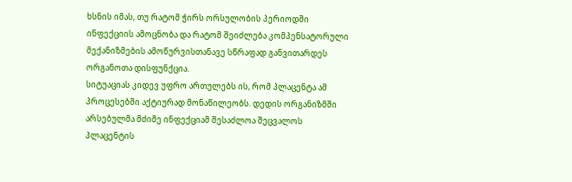ხსნის იმას, თუ რატომ ჭირს ორსულობის პერიოდში ინფექციის ამოცნობა და რატომ შეიძლება კომპენსატორული მექანიზმების ამოწურვისთანავე სწრაფად განვითარდეს ორგანოთა დისფუნქცია.
სიტუაციას კიდევ უფრო ართულებს ის, რომ პლაცენტა ამ პროცესებში აქტიურად მონაწილეობს. დედის ორგანიზმში არსებულმა მძიმე ინფექციამ შესაძლოა შეცვალოს პლაცენტის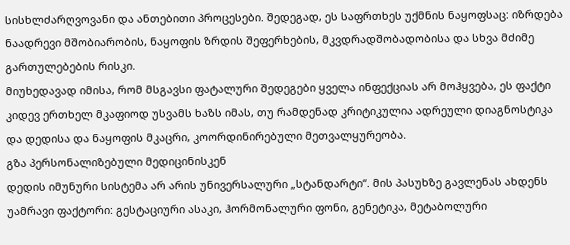სისხლძარღვოვანი და ანთებითი პროცესები. შედეგად, ეს საფრთხეს უქმნის ნაყოფსაც: იზრდება ნაადრევი მშობიარობის, ნაყოფის ზრდის შეფერხების, მკვდრადშობადობისა და სხვა მძიმე გართულებების რისკი.
მიუხედავად იმისა, რომ მსგავსი ფატალური შედეგები ყველა ინფექციას არ მოჰყვება, ეს ფაქტი კიდევ ერთხელ მკაფიოდ უსვამს ხაზს იმას, თუ რამდენად კრიტიკულია ადრეული დიაგნოსტიკა და დედისა და ნაყოფის მკაცრი, კოორდინირებული მეთვალყურეობა.
გზა პერსონალიზებული მედიცინისკენ
დედის იმუნური სისტემა არ არის უნივერსალური „სტანდარტი“. მის პასუხზე გავლენას ახდენს უამრავი ფაქტორი: გესტაციური ასაკი, ჰორმონალური ფონი, გენეტიკა, მეტაბოლური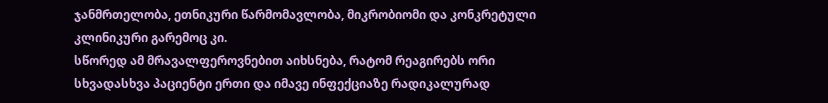ჯანმრთელობა, ეთნიკური წარმომავლობა, მიკრობიომი და კონკრეტული კლინიკური გარემოც კი.
სწორედ ამ მრავალფეროვნებით აიხსნება, რატომ რეაგირებს ორი სხვადასხვა პაციენტი ერთი და იმავე ინფექციაზე რადიკალურად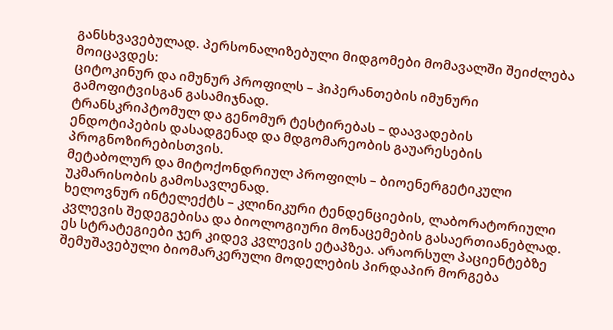განსხვავებულად. პერსონალიზებული მიდგომები მომავალში შეიძლება მოიცავდეს:
ციტოკინურ და იმუნურ პროფილს – ჰიპერანთების იმუნური გამოფიტვისგან გასამიჯნად.
ტრანსკრიპტომულ და გენომურ ტესტირებას – დაავადების ენდოტიპების დასადგენად და მდგომარეობის გაუარესების პროგნოზირებისთვის.
მეტაბოლურ და მიტოქონდრიულ პროფილს – ბიოენერგეტიკული უკმარისობის გამოსავლენად.
ხელოვნურ ინტელექტს – კლინიკური ტენდენციების, ლაბორატორიული კვლევის შედეგებისა და ბიოლოგიური მონაცემების გასაერთიანებლად.
ეს სტრატეგიები ჯერ კიდევ კვლევის ეტაპზეა. არაორსულ პაციენტებზე შემუშავებული ბიომარკერული მოდელების პირდაპირ მორგება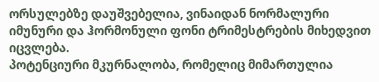ორსულებზე დაუშვებელია, ვინაიდან ნორმალური იმუნური და ჰორმონული ფონი ტრიმესტრების მიხედვით იცვლება.
პოტენციური მკურნალობა, რომელიც მიმართულია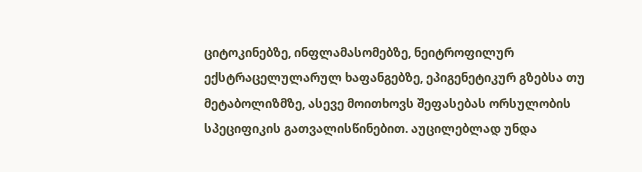ციტოკინებზე, ინფლამასომებზე, ნეიტროფილურ ექსტრაცელულარულ ხაფანგებზე, ეპიგენეტიკურ გზებსა თუ მეტაბოლიზმზე, ასევე მოითხოვს შეფასებას ორსულობის სპეციფიკის გათვალისწინებით. აუცილებლად უნდა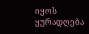იყოს ყურადღება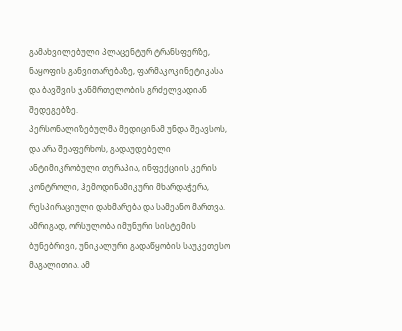გამახვილებული პლაცენტურ ტრანსფერზე, ნაყოფის განვითარებაზე, ფარმაკოკინეტიკასა და ბავშვის ჯანმრთელობის გრძელვადიან შედეგებზე.
პერსონალიზებულმა მედიცინამ უნდა შეავსოს, და არა შეაფერხოს, გადაუდებელი ანტიმიკრობული თერაპია, ინფექციის კერის კონტროლი, ჰემოდინამიკური მხარდაჭერა, რესპირაციული დახმარება და სამეანო მართვა.
ამრიგად, ორსულობა იმუნური სისტემის ბუნებრივი, უნიკალური გადაწყობის საუკეთესო მაგალითია. ამ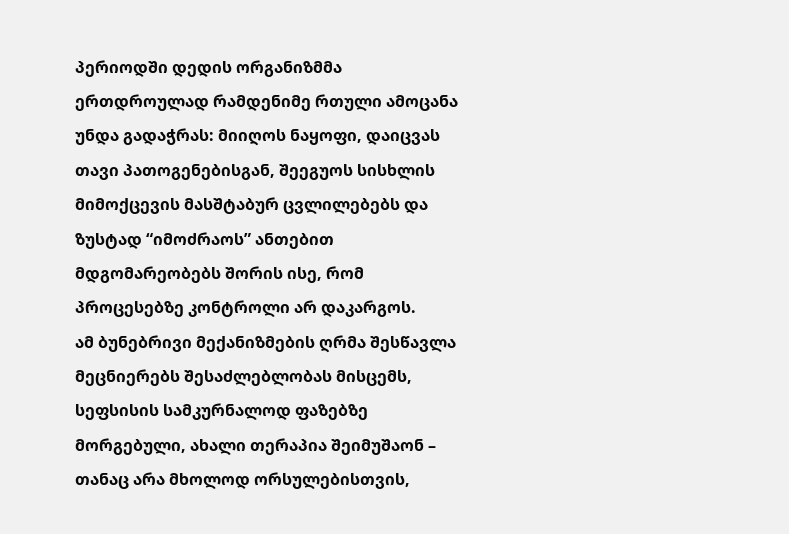პერიოდში დედის ორგანიზმმა ერთდროულად რამდენიმე რთული ამოცანა უნდა გადაჭრას: მიიღოს ნაყოფი, დაიცვას თავი პათოგენებისგან, შეეგუოს სისხლის მიმოქცევის მასშტაბურ ცვლილებებს და ზუსტად “იმოძრაოს” ანთებით მდგომარეობებს შორის ისე, რომ პროცესებზე კონტროლი არ დაკარგოს.
ამ ბუნებრივი მექანიზმების ღრმა შესწავლა მეცნიერებს შესაძლებლობას მისცემს, სეფსისის სამკურნალოდ ფაზებზე მორგებული, ახალი თერაპია შეიმუშაონ – თანაც არა მხოლოდ ორსულებისთვის,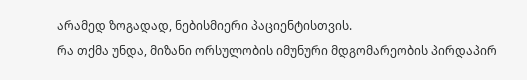არამედ ზოგადად, ნებისმიერი პაციენტისთვის.
რა თქმა უნდა, მიზანი ორსულობის იმუნური მდგომარეობის პირდაპირ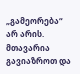„გამეორება“ არ არის. მთავარია გავიაზროთ და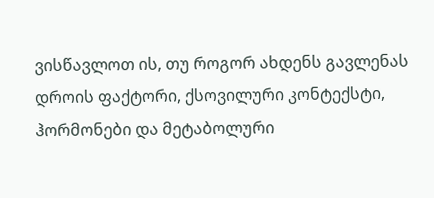ვისწავლოთ ის, თუ როგორ ახდენს გავლენას დროის ფაქტორი, ქსოვილური კონტექსტი, ჰორმონები და მეტაბოლური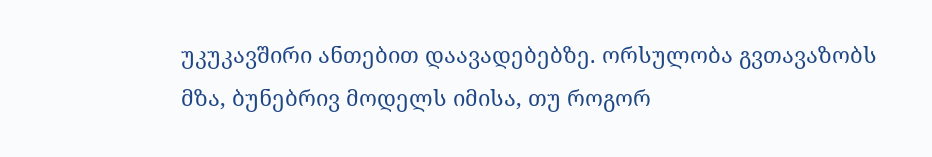უკუკავშირი ანთებით დაავადებებზე. ორსულობა გვთავაზობს მზა, ბუნებრივ მოდელს იმისა, თუ როგორ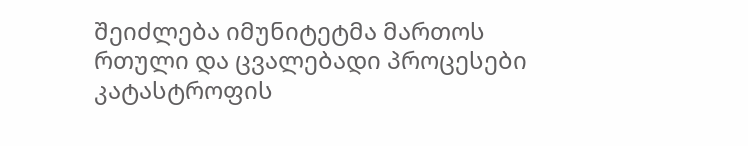შეიძლება იმუნიტეტმა მართოს რთული და ცვალებადი პროცესები კატასტროფის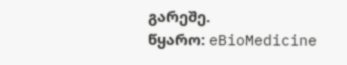გარეშე.
წყარო: eBioMedicine